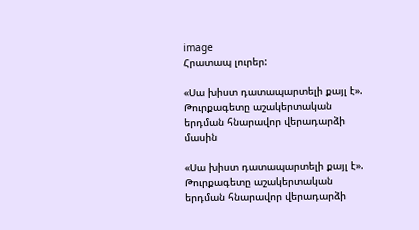image
Հրատապ լուրեր:

«Սա խիստ դատապարտելի քայլ է». Թուրքագետը աշակերտական երդման հնարավոր վերադարձի մասին

«Սա խիստ դատապարտելի քայլ է». Թուրքագետը աշակերտական երդման հնարավոր վերադարձի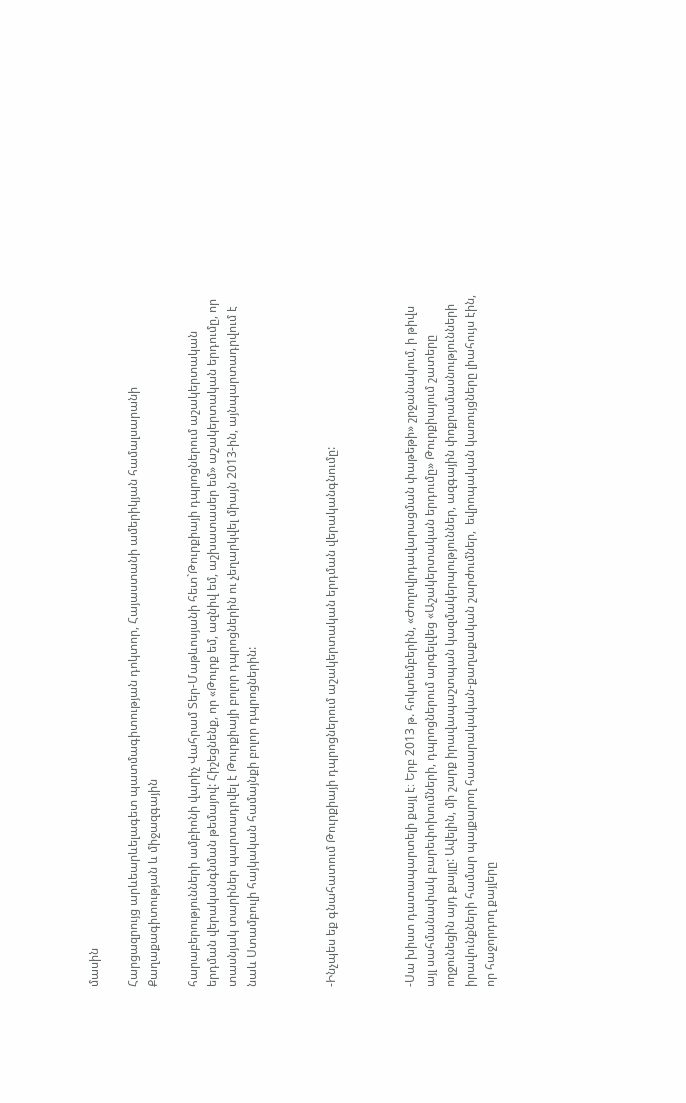մասին

Հարցազրույց արևեարևելագետ պատմագիտության դոկտոր, Հայաստանի ամերիկյան համալսարանի Քաղաքագիտության և միջազգային

հարաբերությունների ամբիոնի վարիչ Վահրամ Տեր-Մաթևոսյանի հետ`Թուրքիայի դպրոցներում աշակերտական երդման վերականգնման թեմայով: Հիշեցնենք, որ «Թուրք եմ, ազնիվ եմ, աշխատասեր եմ» աշակերտական երդումը, որ տասնյակ տարիներ պարտադրվել է Թուրքիայի բոլոր դպրոցներին ու չեղարկվել միայն 2013-ին, այնպարտադրվում է նաև Ստամբուլի հայկական համայնքի բոլոր դպրոցներին:



-Ինչպես եք գնահատում Թուրքիայի դպրոցներում աշակերտական երդման վերականգնումը:



-Սա խիստ դատապարտելի քայլ է։ Երբ 2013 թ. հոկտեմբերին, «Ժողովրդավարացման փաթեթի» շրջանակում, ի թիվս այլ սահմանափակ բարեփոխումների, դպրոցներում արգելվեց «Աշակերտական երդումը» Թուրքիայում շատերը ողջունեցին այդ քայլը: Ավելին, մի շարք իրավապաշտպան կազմակերպություններ, ազգային փոքրամասնությունների իրավունքների համար պայքարող հասարակական-քաղաքական շարժումներ,  եվրոպական կառույցները լիահույս էին, որ հաջորդող քայլերը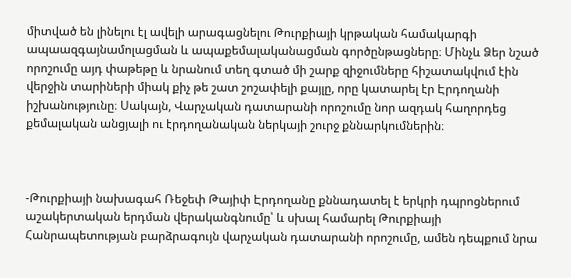միտված են լինելու էլ ավելի արագացնելու Թուրքիայի կրթական համակարգի ապաազգայնամոլացման և ապաքեմալականացման գործընթացները։ Մինչև Ձեր նշած որոշումը այդ փաթեթը և նրանում տեղ գտած մի շարք զիջումները հիշատակվում էին վերջին տարիների միակ քիչ թե շատ շոշափելի քայլը, որը կատարել էր Էրդողանի իշխանությունը։ Սակայն, Վարչական դատարանի որոշումը նոր ազդակ հաղորդեց քեմալական անցյալի ու էրդողանական ներկայի շուրջ քննարկումներին։



-Թուրքիայի նախագահ Ռեջեփ Թայիփ Էրդողանը քննադատել է երկրի դպրոցներում աշակերտական երդման վերականգնումը՝ և սխալ համարել Թուրքիայի Հանրապետության բարձրագույն վարչական դատարանի որոշումը, ամեն դեպքում նրա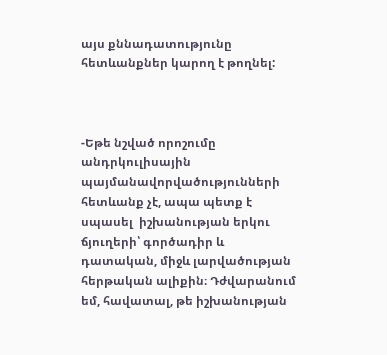այս քննադատությունը հետևանքներ կարող է թողնել:



-Եթե նշված որոշումը անդրկուլիսային պայմանավորվածությունների հետևանք չէ, ապա պետք է սպասել  իշխանության երկու ճյուղերի՝ գործադիր և դատական, միջև լարվածության հերթական ալիքին։ Դժվարանում եմ, հավատալ, թե իշխանության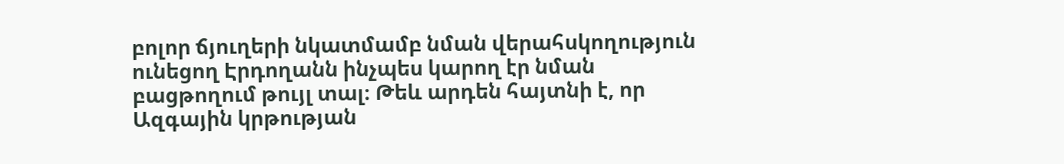բոլոր ճյուղերի նկատմամբ նման վերահսկողություն ունեցող Էրդողանն ինչպես կարող էր նման բացթողում թույլ տալ։ Թեև արդեն հայտնի է, որ Ազգային կրթության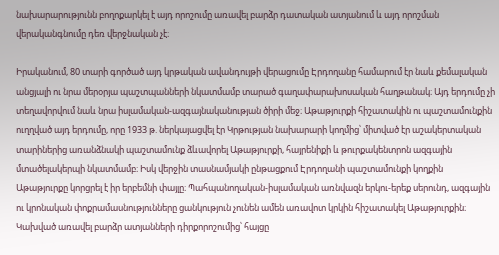նախարարությունն բողոքարկել է այդ որոշումը առավել բարձր դատական ատյանում և այդ որոշման վերականգնումը դեռ վերջնական չէ։

Իրականում, 80 տարի գործած այդ կրթական ավանդույթի վերացումը Էրդողանը համարում էր նաև քեմալական անցյալի ու նրա մերօրյա պաշտպանների նկատմամբ տարած գաղափարախոսական հաղթանակ։ Այդ երդումը չի տեղավորվում նաև նրա իսլամական-ազգայնականության ծիրի մեջ։ Աթաթյուրքի հիշատակին ու պաշտամունքին ուղղված այդ երդումը, որը 1933 թ. ներկայացվել էր Կրթության նախարարի կողմից՝ միտված էր աշակերտական տարիներից առանձնակի պաշտամունք ձևավորել Աթաթյուրքի, հայրենիքի և թուրքակենտրոն ազգային մտածելակերպի նկատմամբ։ Իսկ վերջին տասնամյակի ընթացքում Էրդողանի պաշտամունքի կողքին Աթաթյուրքը կորցրել է իր երբեմնի փայլը։ Պահպանողական-իսլամական առնվազն երկու-երեք սերունդ, ազգային ու կրոնական փոքրամասնությունները ցանկություն չունեն ամեն առավոտ կրկին հիշատակել Աթաթյուրքին։ Կախված առավել բարձր ատյանների դիրքորոշումից՝ հայցը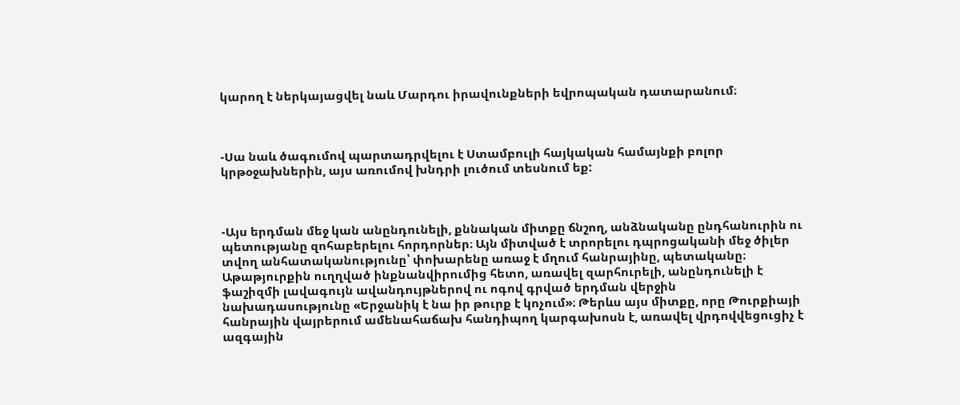կարող է ներկայացվել նաև Մարդու իրավունքների եվրոպական դատարանում։



-Սա նաև ծագումով պարտադրվելու է Ստամբուլի հայկական համայնքի բոլոր կրթօջախներին, այս առումով խնդրի լուծում տեսնում եք:



-Այս երդման մեջ կան անընդունելի, քննական միտքը ճնշող, անձնականը ընդհանուրին ու պետությանը զոհաբերելու հորդորներ։ Այն միտված է տրորելու դպրոցականի մեջ ծիլեր տվող անհատականությունը՝ փոխարենը առաջ է մղում հանրայինը, պետականը։ Աթաթյուրքին ուղղված ինքնանվիրումից հետո, առավել զարհուրելի, անընդունելի է ֆաշիզմի լավագույն ավանդույթներով ու ոգով գրված երդման վերջին նախադասությունը «Երջանիկ է նա իր թուրք է կոչում»։ Թերևս այս միտքը, որը Թուրքիայի հանրային վայրերում ամենահաճախ հանդիպող կարգախոսն է, առավել վրդովվեցուցիչ է ազգային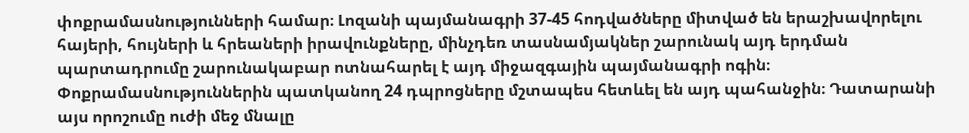փոքրամասնությունների համար։ Լոզանի պայմանագրի 37-45 հոդվածները միտված են երաշխավորելու հայերի, հույների և հրեաների իրավունքները, մինչդեռ տասնամյակներ շարունակ այդ երդման պարտադրումը շարունակաբար ոտնահարել է այդ միջազգային պայմանագրի ոգին։ Փոքրամասնություններին պատկանող 24 դպրոցները մշտապես հետևել են այդ պահանջին։ Դատարանի այս որոշումը ուժի մեջ մնալը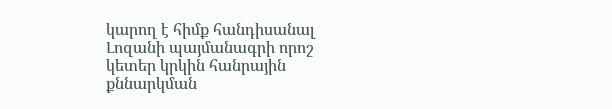կարող է հիմք հանդիսանալ Լոզանի պայմանագրի որոշ կետեր կրկին հանրային քննարկման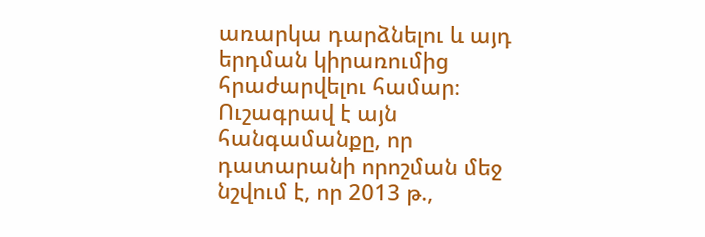առարկա դարձնելու և այդ երդման կիրառումից հրաժարվելու համար։ Ուշագրավ է այն հանգամանքը, որ դատարանի որոշման մեջ նշվում է, որ 2013 թ.,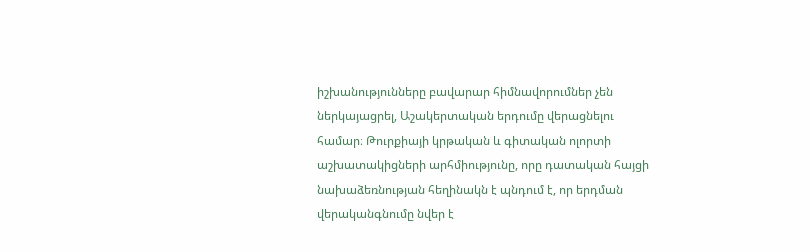իշխանությունները բավարար հիմնավորումներ չեն ներկայացրել, Աշակերտական երդումը վերացնելու համար։ Թուրքիայի կրթական և գիտական ոլորտի աշխատակիցների արհմիությունը, որը դատական հայցի նախաձեռնության հեղինակն է պնդում է, որ երդման վերականգնումը նվեր է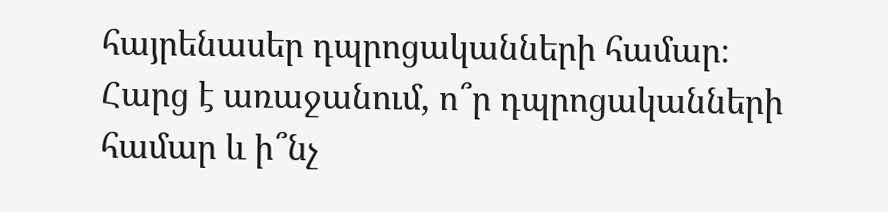հայրենասեր դպրոցականների համար։ Հարց է առաջանում, ո՞ր դպրոցականների համար և ի՞նչ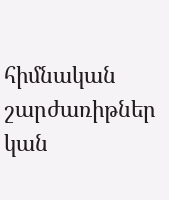հիմնական շարժառիթներ կան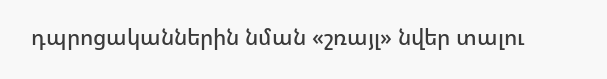դպրոցականներին նման «շռայլ» նվեր տալու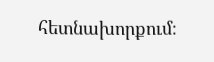հետնախորքում։